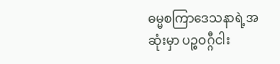ဓမ္မစကြာဒေသနာရဲ့အဆုံးမှာ ပဉ္စဝဂ္ဂီငါး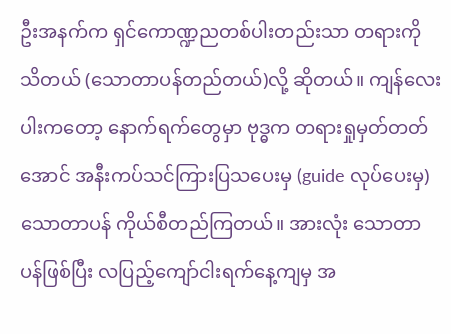ဦးအနက်က ရှင်ကောဏ္ဍညတစ်ပါးတည်းသာ တရားကို သိတယ် (သောတာပန်တည်တယ်)လို့ ဆိုတယ်။ ကျန်လေးပါးကတော့ နောက်ရက်တွေမှာ ဗုဒ္ဓက တရားရှုမှတ်တတ် အောင် အနီးကပ်သင်ကြားပြသပေးမှ (guide လုပ်ပေးမှ) သောတာပန် ကိုယ်စီတည်ကြတယ်။ အားလုံး သောတာပန်ဖြစ်ပြီး လပြည့်ကျော်ငါးရက်နေ့ကျမှ အ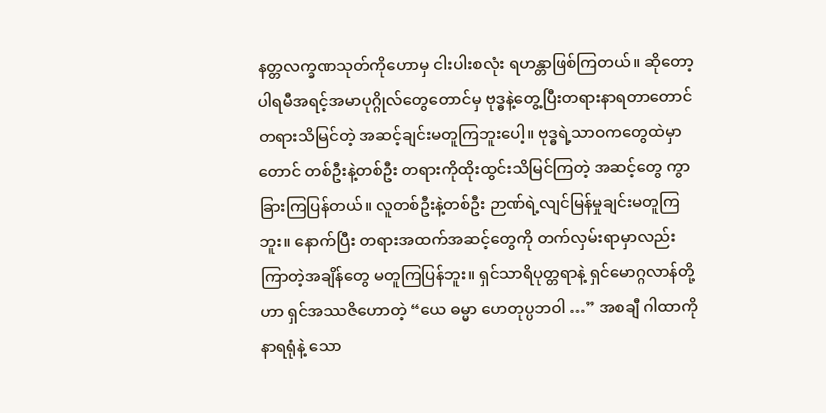နတ္တလက္ခဏသုတ်ကိုဟောမှ ငါးပါးစလုံး ရဟန္တာဖြစ်ကြတယ်။ ဆိုတော့ ပါရမီအရင့်အမာပုဂ္ဂိုလ်တွေတောင်မှ ဗုဒ္ဓနဲ့တွေ့ပြီးတရားနာရတာတောင် တရားသိမြင်တဲ့ အဆင့်ချင်းမတူကြဘူးပေါ့။ ဗုဒ္ဓရဲ့သာဝကတွေထဲမှာတောင် တစ်ဦးနဲ့တစ်ဦး တရားကိုထိုးထွင်းသိမြင်ကြတဲ့ အဆင့်တွေ ကွာခြားကြပြန်တယ်။ လူတစ်ဦးနဲ့တစ်ဦး ဉာဏ်ရဲ့လျင်မြန်မှုချင်းမတူကြဘူး။ နောက်ပြီး တရားအထက်အဆင့်တွေကို တက်လှမ်းရာမှာလည်း ကြာတဲ့အချိန်တွေ မတူကြပြန်ဘူး။ ရှင်သာရိပုတ္တရာနဲ့ ရှင်မောဂ္ဂလာန်တို့ဟာ ရှင်အဿဇိဟောတဲ့ “ယေ ဓမ္မာ ဟေတုပ္ပဘဝါ …” အစချီ ဂါထာကိုနာရရုံနဲ့ သော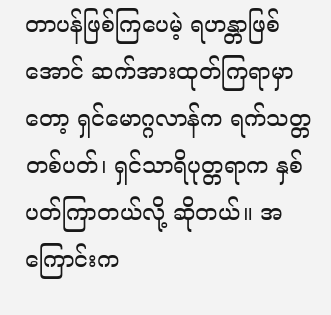တာပန်ဖြစ်ကြပေမဲ့ ရဟန္တာဖြစ်အောင် ဆက်အားထုတ်ကြရာမှာတော့ ရှင်မောဂ္ဂလာန်က ရက်သတ္တ တစ်ပတ်၊ ရှင်သာရိပုတ္တရာက နှစ်ပတ်ကြာတယ်လို့ ဆိုတယ်။ အကြောင်းက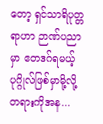တော့ ရှင်သာရိပုတ္တရာဟာ ဉာဏ်ပညာမှာ ဧတဒဂ်ရမယ့် ပုဂ္ဂိုလ်ဖြစ်မှာမို့လို့ တရားကိုအန...